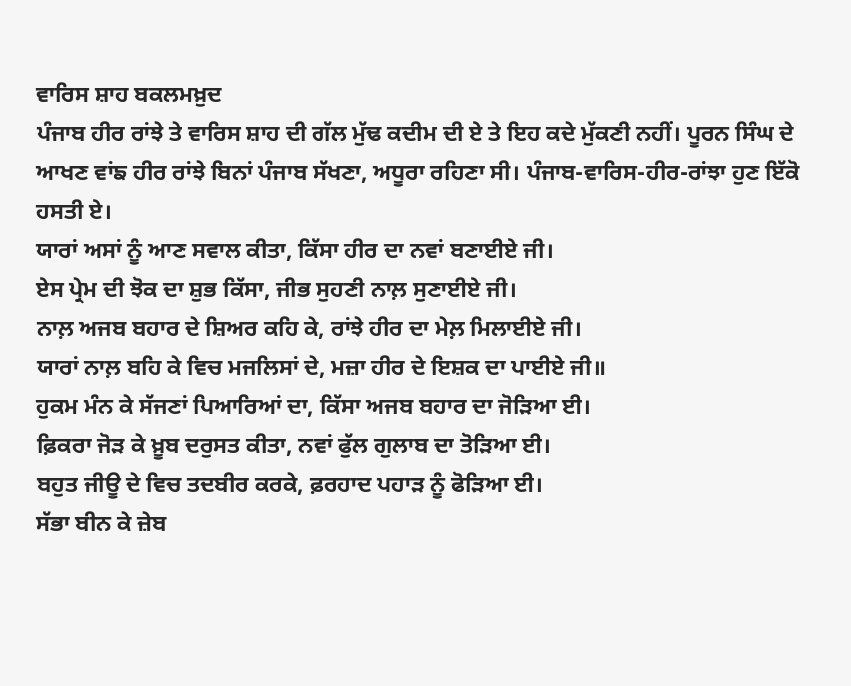ਵਾਰਿਸ ਸ਼ਾਹ ਬਕਲਮਖ਼ੁਦ
ਪੰਜਾਬ ਹੀਰ ਰਾਂਝੇ ਤੇ ਵਾਰਿਸ ਸ਼ਾਹ ਦੀ ਗੱਲ ਮੁੱਢ ਕਦੀਮ ਦੀ ਏ ਤੇ ਇਹ ਕਦੇ ਮੁੱਕਣੀ ਨਹੀਂ। ਪੂਰਨ ਸਿੰਘ ਦੇ ਆਖਣ ਵਾਂਙ ਹੀਰ ਰਾਂਝੇ ਬਿਨਾਂ ਪੰਜਾਬ ਸੱਖਣਾ, ਅਧੂਰਾ ਰਹਿਣਾ ਸੀ। ਪੰਜਾਬ-ਵਾਰਿਸ-ਹੀਰ-ਰਾਂਝਾ ਹੁਣ ਇੱਕੋ ਹਸਤੀ ਏ।
ਯਾਰਾਂ ਅਸਾਂ ਨੂੰ ਆਣ ਸਵਾਲ ਕੀਤਾ, ਕਿੱਸਾ ਹੀਰ ਦਾ ਨਵਾਂ ਬਣਾਈਏ ਜੀ।
ਏਸ ਪ੍ਰੇਮ ਦੀ ਝੋਕ ਦਾ ਸ਼ੁਭ ਕਿੱਸਾ, ਜੀਭ ਸੁਹਣੀ ਨਾਲ਼ ਸੁਣਾਈਏ ਜੀ।
ਨਾਲ਼ ਅਜਬ ਬਹਾਰ ਦੇ ਸ਼ਿਅਰ ਕਹਿ ਕੇ, ਰਾਂਝੇ ਹੀਰ ਦਾ ਮੇਲ਼ ਮਿਲਾਈਏ ਜੀ।
ਯਾਰਾਂ ਨਾਲ਼ ਬਹਿ ਕੇ ਵਿਚ ਮਜਲਿਸਾਂ ਦੇ, ਮਜ਼ਾ ਹੀਰ ਦੇ ਇਸ਼ਕ ਦਾ ਪਾਈਏ ਜੀ॥
ਹੁਕਮ ਮੰਨ ਕੇ ਸੱਜਣਾਂ ਪਿਆਰਿਆਂ ਦਾ, ਕਿੱਸਾ ਅਜਬ ਬਹਾਰ ਦਾ ਜੋੜਿਆ ਈ।
ਫ਼ਿਕਰਾ ਜੋੜ ਕੇ ਖ਼ੂਬ ਦਰੁਸਤ ਕੀਤਾ, ਨਵਾਂ ਫੁੱਲ ਗੁਲਾਬ ਦਾ ਤੋੜਿਆ ਈ।
ਬਹੁਤ ਜੀਊ ਦੇ ਵਿਚ ਤਦਬੀਰ ਕਰਕੇ, ਫ਼ਰਹਾਦ ਪਹਾੜ ਨੂੰ ਫੋੜਿਆ ਈ।
ਸੱਭਾ ਬੀਨ ਕੇ ਜ਼ੇਬ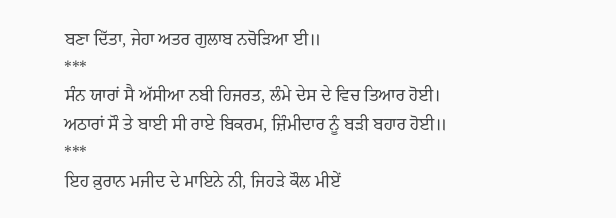ਬਣਾ ਦਿੱਤਾ, ਜੇਹਾ ਅਤਰ ਗੁਲਾਬ ਨਚੋੜਿਆ ਈ॥
***
ਸੰਨ ਯਾਰਾਂ ਸੈ ਅੱਸੀਆ ਨਬੀ ਹਿਜਰਤ, ਲੰਮੇ ਦੇਸ ਦੇ ਵਿਚ ਤਿਆਰ ਹੋਈ।
ਅਠਾਰਾਂ ਸੌ ਤੇ ਬਾਈ ਸੀ ਰਾਏ ਬਿਕਰਮ, ਜ਼ਿੰਮੀਦਾਰ ਨੂੰ ਬੜੀ ਬਹਾਰ ਹੋਈ॥
***
ਇਹ ਕ਼ੁਰਾਨ ਮਜੀਦ ਦੇ ਮਾਇਨੇ ਨੀ, ਜਿਹੜੇ ਕੌਲ ਮੀਏਂ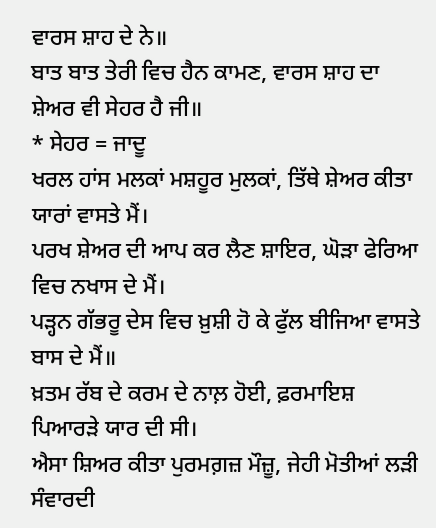ਵਾਰਸ ਸ਼ਾਹ ਦੇ ਨੇ॥
ਬਾਤ ਬਾਤ ਤੇਰੀ ਵਿਚ ਹੈਨ ਕਾਮਣ, ਵਾਰਸ ਸ਼ਾਹ ਦਾ ਸ਼ੇਅਰ ਵੀ ਸੇਹਰ ਹੈ ਜੀ॥
* ਸੇਹਰ = ਜਾਦੂ
ਖਰਲ ਹਾਂਸ ਮਲਕਾਂ ਮਸ਼ਹੂਰ ਮੁਲਕਾਂ, ਤਿੱਥੇ ਸ਼ੇਅਰ ਕੀਤਾ ਯਾਰਾਂ ਵਾਸਤੇ ਮੈਂ।
ਪਰਖ ਸ਼ੇਅਰ ਦੀ ਆਪ ਕਰ ਲੈਣ ਸ਼ਾਇਰ, ਘੋੜਾ ਫੇਰਿਆ ਵਿਚ ਨਖਾਸ ਦੇ ਮੈਂ।
ਪੜ੍ਹਨ ਗੱਭਰੂ ਦੇਸ ਵਿਚ ਖ਼ੁਸ਼ੀ ਹੋ ਕੇ ਫੁੱਲ ਬੀਜਿਆ ਵਾਸਤੇ ਬਾਸ ਦੇ ਮੈਂ॥
ਖ਼ਤਮ ਰੱਬ ਦੇ ਕਰਮ ਦੇ ਨਾਲ਼ ਹੋਈ, ਫ਼ਰਮਾਇਸ਼ ਪਿਆਰੜੇ ਯਾਰ ਦੀ ਸੀ।
ਐਸਾ ਸ਼ਿਅਰ ਕੀਤਾ ਪੁਰਮਗ਼ਜ਼ ਮੌਜ਼ੂ, ਜੇਹੀ ਮੋਤੀਆਂ ਲੜੀ ਸੰਵਾਰਦੀ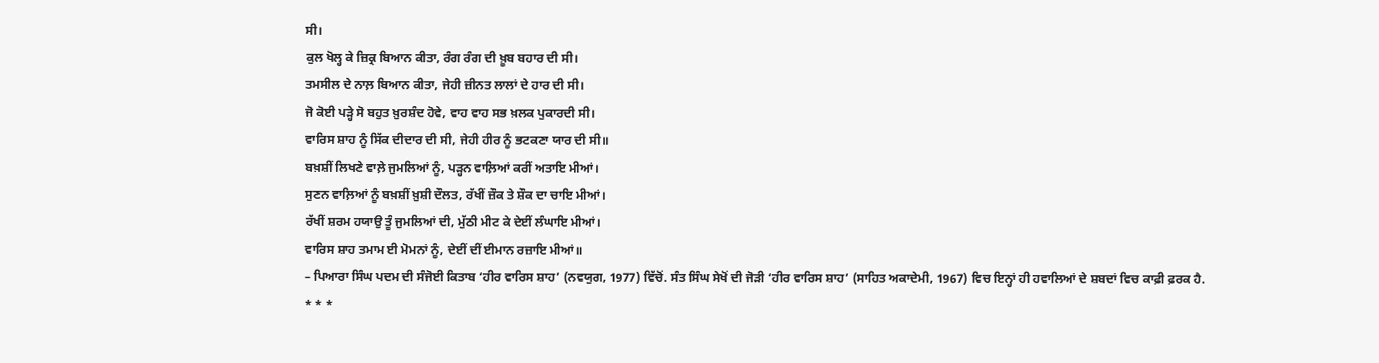ਸੀ।
ਕੁਲ ਖੋਲ੍ਹ ਕੇ ਜ਼ਿਕ੍ਰ ਬਿਆਨ ਕੀਤਾ, ਰੰਗ ਰੰਗ ਦੀ ਖ਼ੂਬ ਬਹਾਰ ਦੀ ਸੀ।
ਤਮਸੀਲ ਦੇ ਨਾਲ਼ ਬਿਆਨ ਕੀਤਾ, ਜੇਹੀ ਜ਼ੀਨਤ ਲਾਲਾਂ ਦੇ ਹਾਰ ਦੀ ਸੀ।
ਜੋ ਕੋਈ ਪੜ੍ਹੇ ਸੋ ਬਹੁਤ ਖ਼ੁਰਸ਼ੰਦ ਹੋਵੇ, ਵਾਹ ਵਾਹ ਸਭ ਖ਼ਲਕ ਪੁਕਾਰਦੀ ਸੀ।
ਵਾਰਿਸ ਸ਼ਾਹ ਨੂੰ ਸਿੱਕ ਦੀਦਾਰ ਦੀ ਸੀ, ਜੇਹੀ ਹੀਰ ਨੂੰ ਭਟਕਣਾ ਯਾਰ ਦੀ ਸੀ॥
ਬਖ਼ਸ਼ੀਂ ਲਿਖਣੇ ਵਾਲ਼ੇ ਜੁਮਲਿਆਂ ਨੂੰ, ਪੜ੍ਹਨ ਵਾਲ਼ਿਆਂ ਕਰੀਂ ਅਤਾਇ ਮੀਆਂ।
ਸੁਣਨ ਵਾਲ਼ਿਆਂ ਨੂੰ ਬਖ਼ਸ਼ੀਂ ਖ਼ੁਸ਼ੀ ਦੌਲਤ, ਰੱਖੀਂ ਜ਼ੌਕ ਤੇ ਸ਼ੌਕ ਦਾ ਚਾਇ ਮੀਆਂ।
ਰੱਖੀਂ ਸ਼ਰਮ ਹਯਾਉ ਤੂੰ ਜੁਮਲਿਆਂ ਦੀ, ਮੁੱਠੀ ਮੀਟ ਕੇ ਦੇਈਂ ਲੰਘਾਇ ਮੀਆਂ।
ਵਾਰਿਸ ਸ਼ਾਹ ਤਮਾਮ ਈ ਮੋਮਨਾਂ ਨੂੰ, ਦੇਈਂ ਦੀਂ ਈਮਾਨ ਰਜ਼ਾਇ ਮੀਆਂ॥
– ਪਿਆਰਾ ਸਿੰਘ ਪਦਮ ਦੀ ਸੰਜੋਈ ਕਿਤਾਬ ‘ਹੀਰ ਵਾਰਿਸ ਸ਼ਾਹ’ (ਨਵਯੁਗ, 1977) ਵਿੱਚੋਂ. ਸੰਤ ਸਿੰਘ ਸੇਖੋਂ ਦੀ ਜੋੜੀ ‘ਹੀਰ ਵਾਰਿਸ ਸ਼ਾਹ’ (ਸਾਹਿਤ ਅਕਾਦੇਮੀ, 1967) ਵਿਚ ਇਨ੍ਹਾਂ ਹੀ ਹਵਾਲਿਆਂ ਦੇ ਸ਼ਬਦਾਂ ਵਿਚ ਕਾਫ਼ੀ ਫ਼ਰਕ ਹੈ.
* * *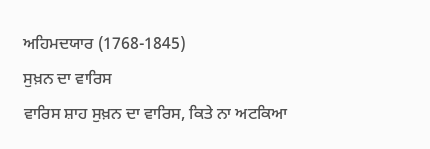ਅਹਿਮਦਯਾਰ (1768-1845)
ਸੁਖ਼ਨ ਦਾ ਵਾਰਿਸ
ਵਾਰਿਸ ਸ਼ਾਹ ਸੁਖ਼ਨ ਦਾ ਵਾਰਿਸ, ਕਿਤੇ ਨਾ ਅਟਕਿਆ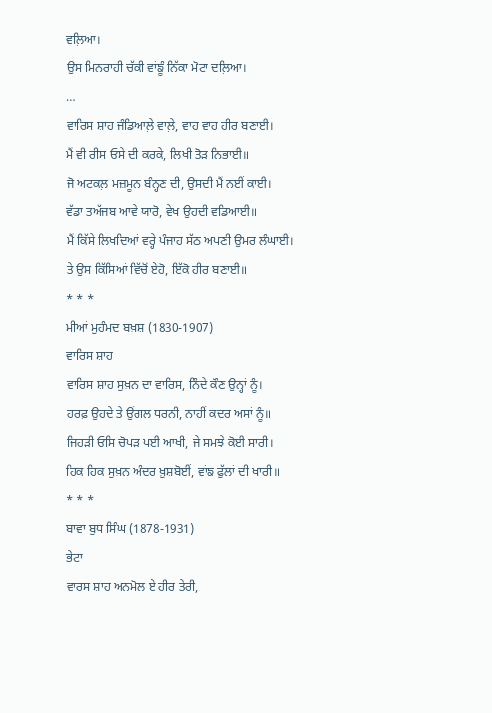ਵਲ਼ਿਆ।
ਉਸ ਮਿਨਰਾਹੀ ਚੱਕੀ ਵਾਂਙੂੰ ਨਿੱਕਾ ਮੋਟਾ ਦਲ਼ਿਆ।
…
ਵਾਰਿਸ ਸ਼ਾਹ ਜੰਡਿਆਲ਼ੇ ਵਾਲ਼ੇ, ਵਾਹ ਵਾਹ ਹੀਰ ਬਣਾਈ।
ਮੈਂ ਵੀ ਰੀਸ ਓਸੇ ਦੀ ਕਰਕੇ, ਲਿਖੀ ਤੋੜ ਨਿਭਾਈ॥
ਜੋ ਅਟਕਲ਼ ਮਜ਼ਮੂਨ ਬੰਨ੍ਹਣ ਦੀ, ਉਸਦੀ ਮੈਂ ਨਈਂ ਕਾਈ।
ਵੱਡਾ ਤਅੱਜਬ ਆਵੇ ਯਾਰੋ, ਵੇਖ ਉਹਦੀ ਵਡਿਆਈ॥
ਮੈਂ ਕਿੱਸੇ ਲਿਖਦਿਆਂ ਵਰ੍ਹੇ ਪੰਜਾਹ ਸੱਠ ਅਪਣੀ ਉਮਰ ਲੰਘਾਈ।
ਤੇ ਉਸ ਕਿੱਸਿਆਂ ਵਿੱਚੋਂ ਏਹੋ, ਇੱਕੋ ਹੀਰ ਬਣਾਈ॥
* * *
ਮੀਆਂ ਮੁਹੰਮਦ ਬਖ਼ਸ਼ (1830-1907)
ਵਾਰਿਸ ਸ਼ਾਹ
ਵਾਰਿਸ ਸ਼ਾਹ ਸੁਖ਼ਨ ਦਾ ਵਾਰਿਸ, ਨਿੰਦੇ ਕੌਣ ਉਨ੍ਹਾਂ ਨੂੰ।
ਹਰਫ਼ ਉਹਦੇ ਤੇ ਉਂਗਲ ਧਰਨੀ, ਨਾਹੀਂ ਕਦਰ ਅਸਾਂ ਨੂੰ॥
ਜਿਹੜੀ ਓਸਿ ਚੋਪੜ ਪਈ ਆਖੀ, ਜੇ ਸਮਝੇ ਕੋਈ ਸਾਰੀ।
ਹਿਕ ਹਿਕ ਸੁਖ਼ਨ ਅੰਦਰ ਖ਼ੁਸ਼ਬੋਈਂ, ਵਾਂਙ ਫੁੱਲਾਂ ਦੀ ਖਾਰੀ॥
* * *
ਬਾਵਾ ਬੁਧ ਸਿੰਘ (1878-1931)
ਭੇਟਾ
ਵਾਰਸ ਸ਼ਾਹ ਅਨਮੋਲ ਏ ਹੀਰ ਤੇਰੀ,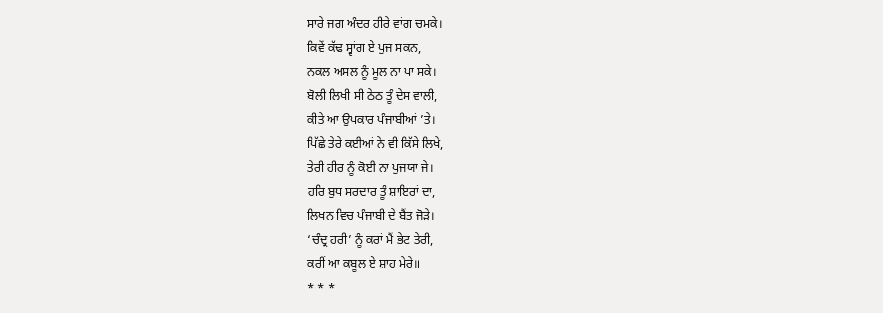ਸਾਰੇ ਜਗ ਅੰਦਰ ਹੀਰੇ ਵਾਂਗ ਚਮਕੇ।
ਕਿਵੇਂ ਕੱਢ ਸ੍ਵਾਂਗ ਏ ਪੁਜ ਸਕਨ,
ਨਕਲ ਅਸਲ ਨੂੰ ਮੂਲ ਨਾ ਪਾ ਸਕੇ।
ਬੋਲੀ ਲਿਖੀ ਸੀ ਠੇਠ ਤੂੰ ਦੇਸ ਵਾਲੀ,
ਕੀਤੇ ਆ ਉਪਕਾਰ ਪੰਜਾਬੀਆਂ ’ਤੇ।
ਪਿੱਛੇ ਤੇਰੇ ਕਈਆਂ ਨੇ ਵੀ ਕਿੱਸੇ ਲਿਖੇ,
ਤੇਰੀ ਹੀਰ ਨੂੰ ਕੋਈ ਨਾ ਪੁਜਯਾ ਜੇ।
ਹਰਿ ਬੁਧ ਸਰਦਾਰ ਤੂੰ ਸ਼ਾਇਰਾਂ ਦਾ,
ਲਿਖਨ ਵਿਚ ਪੰਜਾਬੀ ਦੇ ਬੈਂਤ ਜੋੜੇ।
‘ਚੰਦ੍ਰ ਹਰੀ’ ਨੂੰ ਕਰਾਂ ਮੈਂ ਭੇਟ ਤੇਰੀ,
ਕਰੀਂ ਆ ਕਬੂਲ ਏ ਸ਼ਾਹ ਮੇਰੇ॥
* * *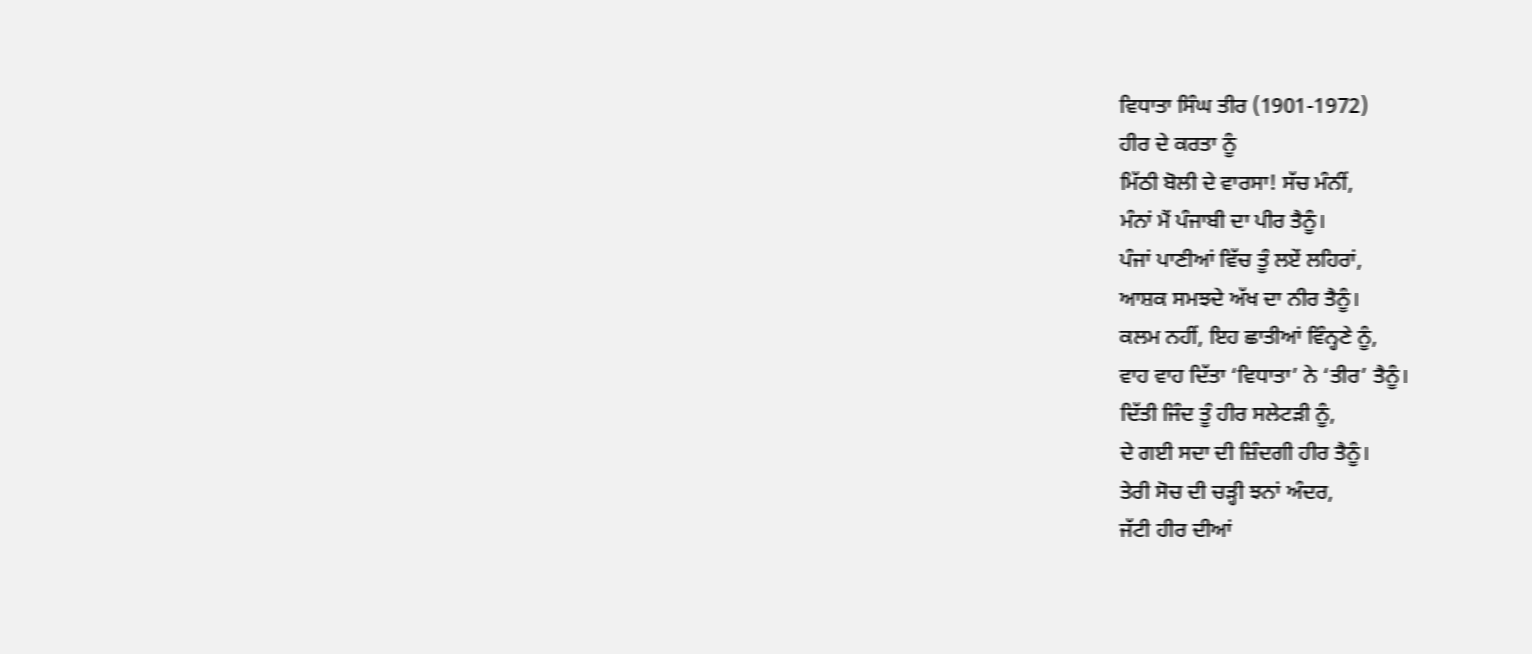ਵਿਧਾਤਾ ਸਿੰਘ ਤੀਰ (1901-1972)
ਹੀਰ ਦੇ ਕਰਤਾ ਨੂੰ
ਮਿੱਠੀ ਬੋਲੀ ਦੇ ਵਾਰਸਾ! ਸੱਚ ਮੰਨੀਂ,
ਮੰਨਾਂ ਮੈਂ ਪੰਜਾਬੀ ਦਾ ਪੀਰ ਤੈਨੂੰ।
ਪੰਜਾਂ ਪਾਣੀਆਂ ਵਿੱਚ ਤੂੰ ਲਏਂ ਲਹਿਰਾਂ,
ਆਸ਼ਕ ਸਮਝਦੇ ਅੱਖ ਦਾ ਨੀਰ ਤੈਨੂੰ।
ਕਲਮ ਨਹੀਂ, ਇਹ ਛਾਤੀਆਂ ਵਿੰਨ੍ਹਣੇ ਨੂੰ,
ਵਾਹ ਵਾਹ ਦਿੱਤਾ ‘ਵਿਧਾਤਾ’ ਨੇ ‘ਤੀਰ’ ਤੈਨੂੰ।
ਦਿੱਤੀ ਜਿੰਦ ਤੂੰ ਹੀਰ ਸਲੇਟੜੀ ਨੂੰ,
ਦੇ ਗਈ ਸਦਾ ਦੀ ਜ਼ਿੰਦਗੀ ਹੀਰ ਤੈਨੂੰ।
ਤੇਰੀ ਸੋਚ ਦੀ ਚੜ੍ਹੀ ਝਨਾਂ ਅੰਦਰ,
ਜੱਟੀ ਹੀਰ ਦੀਆਂ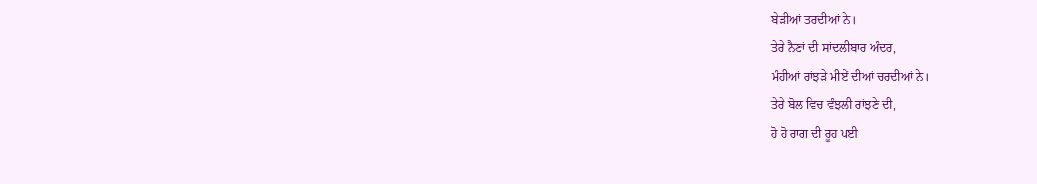ਬੇੜੀਆਂ ਤਰਦੀਆਂ ਨੇ।
ਤੇਰੇ ਨੈਣਾਂ ਦੀ ਸਾਂਦਲੀਬਾਰ ਅੰਦਰ,
ਮੰਹੀਆਂ ਰਾਂਝੜੇ ਮੀਏਂ ਦੀਆਂ ਚਰਦੀਆਂ ਨੇ।
ਤੇਰੇ ਬੋਲ ਵਿਚ ਵੰਝਲੀ ਰਾਂਝਣੇ ਦੀ,
ਹੋ ਹੋ ਰਾਗ ਦੀ ਰੂਹ ਪਈ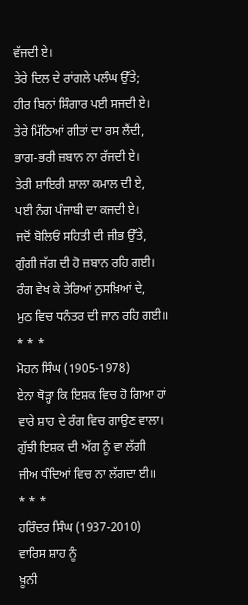ਵੱਜਦੀ ਏ।
ਤੇਰੇ ਦਿਲ ਦੇ ਰਾਂਗਲੇ ਪਲੰਘ ਉੱਤੇ;
ਹੀਰ ਬਿਨਾਂ ਸ਼ਿੰਗਾਰ ਪਈ ਸਜਦੀ ਏ।
ਤੇਰੇ ਮਿੱਠਿਆਂ ਗੀਤਾਂ ਦਾ ਰਸ ਲੈਂਦੀ,
ਭਾਗ-ਭਰੀ ਜ਼ਬਾਨ ਨਾ ਰੱਜਦੀ ਏ।
ਤੇਰੀ ਸ਼ਾਇਰੀ ਸ਼ਾਲਾ ਕਮਾਲ ਦੀ ਏ,
ਪਈ ਨੰਗ ਪੰਜਾਬੀ ਦਾ ਕਜਦੀ ਏ।
ਜਦੋਂ ਬੋਲਿਓਂ ਸਹਿਤੀ ਦੀ ਜੀਭ ਉੱਤੇ,
ਗੁੰਗੀ ਜੱਗ ਦੀ ਹੋ ਜ਼ਬਾਨ ਰਹਿ ਗਈ।
ਰੰਗ ਵੇਖ ਕੇ ਤੇਰਿਆਂ ਨੁਸਖ਼ਿਆਂ ਦੇ,
ਮੁਠ ਵਿਚ ਧਨੰਤਰ ਦੀ ਜਾਨ ਰਹਿ ਗਈ॥
* * *
ਮੋਹਨ ਸਿੰਘ (1905-1978)
ਏਨਾ ਥੋੜ੍ਹਾ ਕਿ ਇਸ਼ਕ ਵਿਚ ਹੋ ਗਿਆ ਹਾਂ
ਵਾਰੇ ਸ਼ਾਹ ਦੇ ਰੰਗ ਵਿਚ ਗਾਉਣ ਵਾਲਾ।
ਗੁੱਝੀ ਇਸ਼ਕ ਦੀ ਅੱਗ ਨੂੰ ਵਾ ਲੱਗੀ
ਜੀਅ ਧੰਦਿਆਂ ਵਿਚ ਨਾ ਲੱਗਦਾ ਈ॥
* * *
ਹਰਿੰਦਰ ਸਿੰਘ (1937-2010)
ਵਾਰਿਸ ਸ਼ਾਹ ਨੂੰ
ਖ਼ੂਨੀ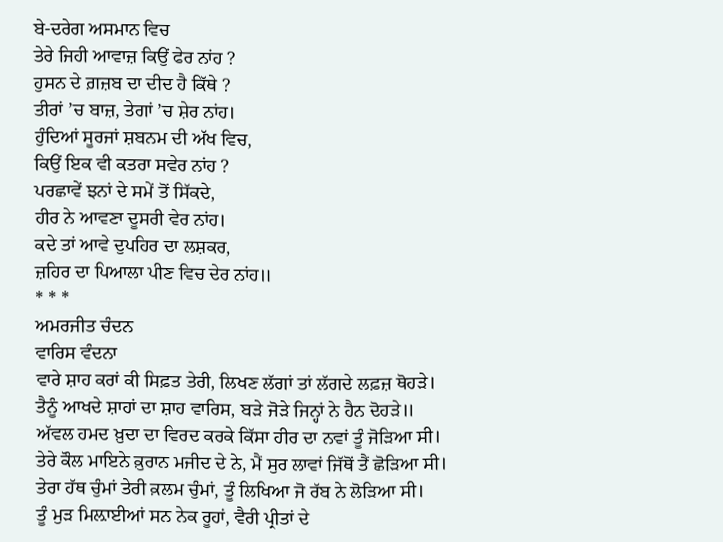ਬੇ-ਦਰੇਗ ਅਸਮਾਨ ਵਿਚ
ਤੇਰੇ ਜਿਹੀ ਆਵਾਜ਼ ਕਿਉਂ ਫੇਰ ਨਾਂਹ ?
ਹੁਸਨ ਦੇ ਗ਼ਜ਼ਬ ਦਾ ਦੀਦ ਹੈ ਕਿੱਥੇ ?
ਤੀਰਾਂ ’ਚ ਬਾਜ਼, ਤੇਗਾਂ ’ਚ ਸ਼ੇਰ ਨਾਂਹ।
ਹੁੰਦਿਆਂ ਸੂਰਜਾਂ ਸ਼ਬਨਮ ਦੀ ਅੱਖ ਵਿਚ,
ਕਿਉਂ ਇਕ ਵੀ ਕਤਰਾ ਸਵੇਰ ਨਾਂਹ ?
ਪਰਛਾਵੇਂ ਝਨਾਂ ਦੇ ਸਮੇਂ ਤੋਂ ਸਿੱਕਦੇ,
ਹੀਰ ਨੇ ਆਵਣਾ ਦੂਸਰੀ ਵੇਰ ਨਾਂਹ।
ਕਦੇ ਤਾਂ ਆਵੇ ਦੁਪਹਿਰ ਦਾ ਲਸ਼ਕਰ,
ਜ਼ਹਿਰ ਦਾ ਪਿਆਲਾ ਪੀਣ ਵਿਚ ਦੇਰ ਨਾਂਹ॥
* * *
ਅਮਰਜੀਤ ਚੰਦਨ
ਵਾਰਿਸ ਵੰਦਨਾ
ਵਾਰੇ ਸ਼ਾਹ ਕਰਾਂ ਕੀ ਸਿਫ਼ਤ ਤੇਰੀ, ਲਿਖਣ ਲੱਗਾਂ ਤਾਂ ਲੱਗਦੇ ਲਫ਼ਜ਼ ਥੋਹੜੇ।
ਤੈਨੂੰ ਆਖਦੇ ਸ਼ਾਹਾਂ ਦਾ ਸ਼ਾਹ ਵਾਰਿਸ, ਬੜੇ ਜੋੜੇ ਜਿਨ੍ਹਾਂ ਨੇ ਹੈਨ ਦੋਹੜੇ॥
ਅੱਵਲ ਹਮਦ ਖ਼ੁਦਾ ਦਾ ਵਿਰਦ ਕਰਕੇ ਕਿੱਸਾ ਹੀਰ ਦਾ ਨਵਾਂ ਤੂੰ ਜੋੜਿਆ ਸੀ।
ਤੇਰੇ ਕੌਲ ਮਾਇਨੇ ਕ਼ੁਰਾਨ ਮਜੀਦ ਦੇ ਨੇ, ਮੈਂ ਸੁਰ ਲਾਵਾਂ ਜਿੱਥੋਂ ਤੈਂ ਛੋੜਿਆ ਸੀ।
ਤੇਰਾ ਹੱਥ ਚੁੰਮਾਂ ਤੇਰੀ ਕ਼ਲਮ ਚੁੰਮਾਂ, ਤੂੰ ਲਿਖਿਆ ਜੋ ਰੱਬ ਨੇ ਲੋੜਿਆ ਸੀ।
ਤੂੰ ਮੁੜ ਮਿਲ਼ਾਈਆਂ ਸਨ ਨੇਕ ਰੂਹਾਂ, ਵੈਰੀ ਪ੍ਰੀਤਾਂ ਦੇ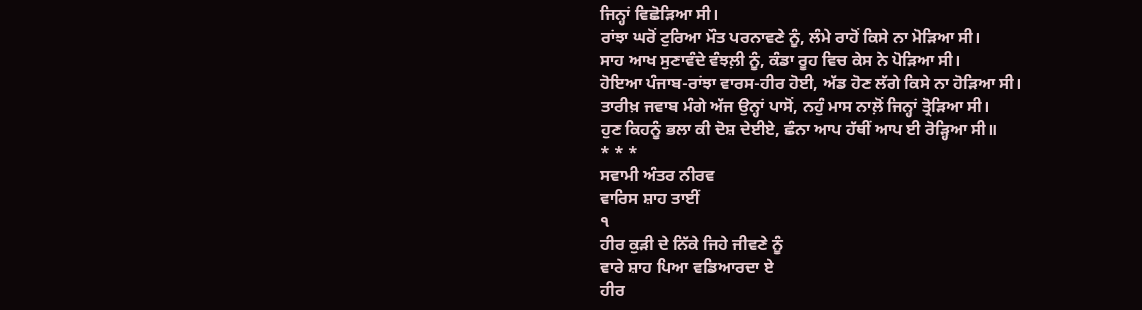ਜਿਨ੍ਹਾਂ ਵਿਛੋੜਿਆ ਸੀ।
ਰਾਂਝਾ ਘਰੋਂ ਟੁਰਿਆ ਮੌਤ ਪਰਨਾਵਣੇ ਨੂੰ, ਲੰਮੇ ਰਾਹੋਂ ਕਿਸੇ ਨਾ ਮੋੜਿਆ ਸੀ।
ਸਾਹ ਆਖ ਸੁਣਾਵੰਦੇ ਵੰਝਲ਼ੀ ਨੂੰ, ਕੰਡਾ ਰੂਹ ਵਿਚ ਕੇਸ ਨੇ ਪੋੜਿਆ ਸੀ।
ਹੋਇਆ ਪੰਜਾਬ-ਰਾਂਝਾ ਵਾਰਸ-ਹੀਰ ਹੋਈ, ਅੱਡ ਹੋਣ ਲੱਗੇ ਕਿਸੇ ਨਾ ਹੋੜਿਆ ਸੀ।
ਤਾਰੀਖ਼ ਜਵਾਬ ਮੰਗੇ ਅੱਜ ਉਨ੍ਹਾਂ ਪਾਸੋਂ, ਨਹੁੰ ਮਾਸ ਨਾਲ਼ੋਂ ਜਿਨ੍ਹਾਂ ਤ੍ਰੋੜਿਆ ਸੀ।
ਹੁਣ ਕਿਹਨੂੰ ਭਲਾ ਕੀ ਦੋਸ਼ ਦੇਈਏ, ਛੰਨਾ ਆਪ ਹੱਥੀਂ ਆਪ ਈ ਰੋੜ੍ਹਿਆ ਸੀ॥
* * *
ਸਵਾਮੀ ਅੰਤਰ ਨੀਰਵ
ਵਾਰਿਸ ਸ਼ਾਹ ਤਾਈਂ
੧
ਹੀਰ ਕੁੜੀ ਦੇ ਨਿੱਕੇ ਜਿਹੇ ਜੀਵਣੇ ਨੂੰ
ਵਾਰੇ ਸ਼ਾਹ ਪਿਆ ਵਡਿਆਰਦਾ ਏ
ਹੀਰ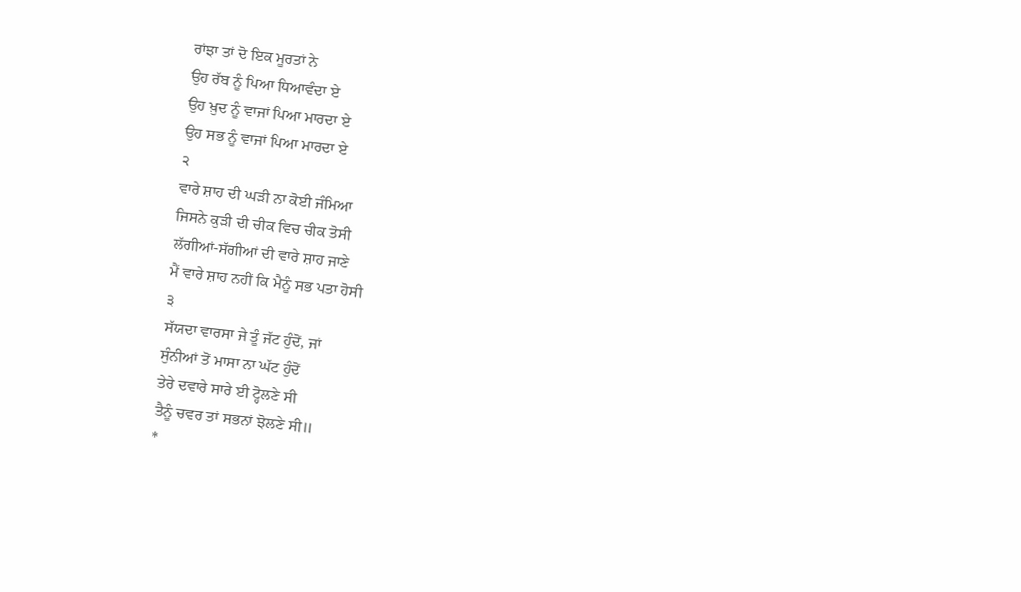ਰਾਂਝਾ ਤਾਂ ਦੋ ਇਕ ਮੂਰਤਾਂ ਨੇ
ਉਹ ਰੱਬ ਨੂੰ ਪਿਆ ਧਿਆਵੰਦਾ ਏ
ਉਹ ਖ਼ੁਦ ਨੂੰ ਵਾਜਾਂ ਪਿਆ ਮਾਰਦਾ ਏ
ਉਹ ਸਭ ਨੂੰ ਵਾਜਾਂ ਪਿਆ ਮਾਰਦਾ ਏ
੨
ਵਾਰੇ ਸ਼ਾਹ ਦੀ ਘੜੀ ਨਾ ਕੋਈ ਜੰਮਿਆ
ਜਿਸਨੇ ਕੁੜੀ ਦੀ ਚੀਕ ਵਿਚ ਚੀਕ ਤੋਸੀ
ਲੱਗੀਆਂ-ਸੱਗੀਆਂ ਦੀ ਵਾਰੇ ਸ਼ਾਹ ਜਾਣੇ
ਮੈਂ ਵਾਰੇ ਸ਼ਾਹ ਨਹੀਂ ਕਿ ਮੈਨੂੰ ਸਭ ਪਤਾ ਹੋਸੀ
੩
ਸੱਯਦਾ ਵਾਰਸਾ ਜੇ ਤੂੰ ਜੱਟ ਹੁੰਦੋਂ, ਜਾਂ
ਸੁੰਨੀਆਂ ਤੋਂ ਮਾਸਾ ਨਾ ਘੱਟ ਹੁੰਦੋਂ
ਤੇਰੇ ਦਵਾਰੇ ਸਾਰੇ ਈ ਟ੍ਹੋਲਣੇ ਸੀ
ਤੈਨੂੰ ਚਵਰ ਤਾਂ ਸਭਨਾਂ ਝੋਲਣੇ ਸੀ॥
*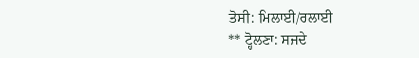ਤੋਸੀ: ਮਿਲਾਈ/ਰਲਾਈ
** ਟ੍ਹੋਲਣਾ: ਸਜਦੇ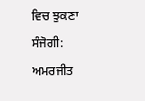ਵਿਚ ਝੁਕਣਾ
ਸੰਜੋਗੀ: ਅਮਰਜੀਤ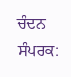ਚੰਦਨ
ਸੰਪਰਕ: